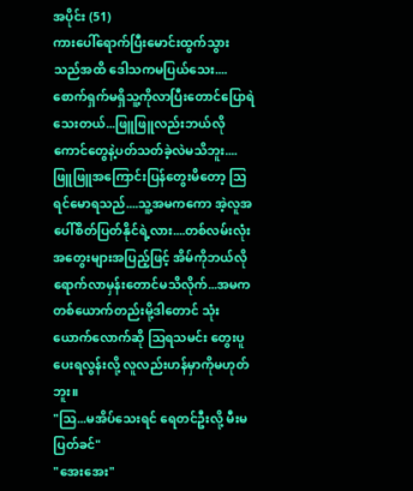အပိုင်း (51)
ကားပေါ်ရောက်ပြီးမောင်းထွက်သွားသည်အထိ ဒေါသကမပြယ်သေး....စောက်ရှက်မရှိသူ့ကိုလာပြီးတောင်ပြောရဲသေးတယ်...ဖြူဖြူလည်းဘယ်လိုကောင်တွေနဲ့ပတ်သတ်ခဲ့လဲမသိဘူး....
ဖြူဖြူအကြောင်းပြန်တွေးမိတော့ သြ
ရင်မောရသည်....သူ့အမကကော အဲ့လူအပေါ်စိတ်ပြတ်နိုင်ရဲ့လား....တစ်လမ်းလုံးအတွေးများအပြည့်ဖြင့် အိမ်ကိုဘယ်လိုရောက်လာမှန်းတောင်မသိလိုက်...အမကတစ်ယောက်တည်းမို့ဒါတောင် သုံးယောက်လောက်ဆို သြရသမင်း တွေးပူပေးရလွန်းလို့ လူလည်းဟန်မှာကိုမဟုတ်ဘူး။
"သြ...မအိပ်သေးရင် ရေတင်ဦးလို့ မီးမပြတ်ခင်"
"အေးအေး"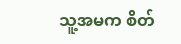သူ့အမက စိတ်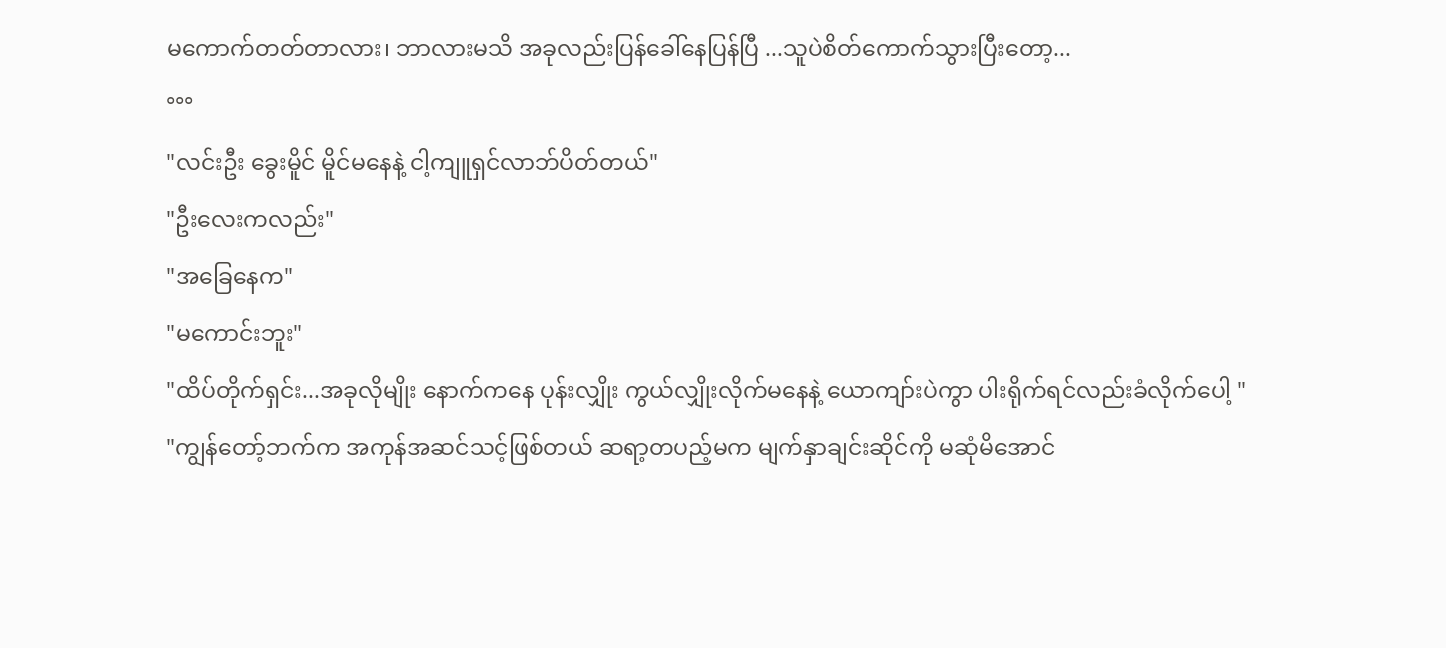မကောက်တတ်တာလား၊ ဘာလားမသိ အခုလည်းပြန်ခေါ်နေပြန်ပြီ ...သူပဲစိတ်ကောက်သွားပြီးတော့...
°°°
"လင်းဦး ခွေးမိူင် မိူင်မနေနဲ့ ငါ့ကျူရှင်လာဘ်ပိတ်တယ်"
"ဦးလေးကလည်း"
"အခြေနေက"
"မကောင်းဘူး"
"ထိပ်တိုက်ရှင်း...အခုလိုမျိုး နောက်ကနေ ပုန်းလျှိုး ကွယ်လျှိုးလိုက်မနေနဲ့ ယောကျာ်းပဲကွာ ပါးရိုက်ရင်လည်းခံလိုက်ပေါ့ "
"ကျွန်တော့်ဘက်က အကုန်အဆင်သင့်ဖြစ်တယ် ဆရာ့တပည့်မက မျက်နှာချင်းဆိုင်ကို မဆုံမိအောင်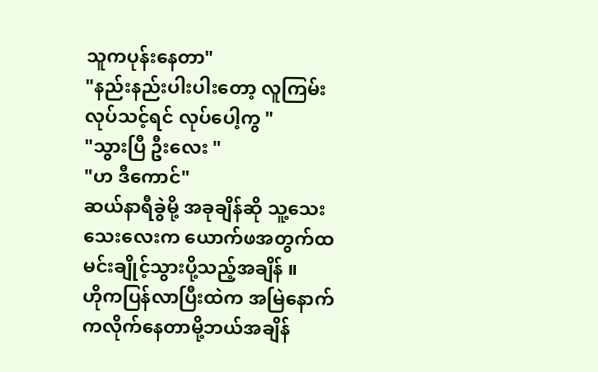သူကပုန်းနေတာ"
"နည်းနည်းပါးပါးတော့ လူကြမ်းလုပ်သင့်ရင် လုပ်ပေါ့ကွ "
"သွားပြီ ဦးလေး "
"ဟ ဒီကောင်"
ဆယ်နာရီခွဲမို့ အခုချိန်ဆို သူ့သေးသေးလေးက ယောက်ဖအတွက်ထမင်းချိုင့်သွားပို့သည့်အချိန် ။
ဟိုကပြန်လာပြီးထဲက အမြဲနောက်ကလိုက်နေတာမို့ဘယ်အချိန်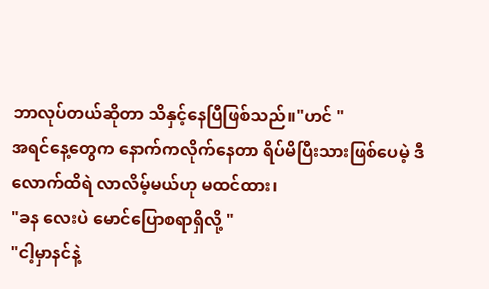ဘာလုပ်တယ်ဆိုတာ သိနှင့်နေပြီဖြစ်သည်။"ဟင် "
အရင်နေ့တွေက နောက်ကလိုက်နေတာ ရိပ်မိပြီးသားဖြစ်ပေမဲ့ ဒီလောက်ထိရဲ လာလိမ့်မယ်ဟု မထင်ထား၊
"ခန လေးပဲ မောင်ပြောစရာရှိလို့ "
"ငါ့မှာနင်နဲ့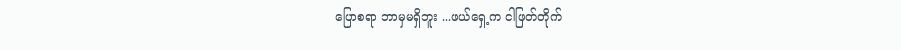ပြောစရာ ဘာမှမရှိဘူး ...ဖယ်ရှေ့က ငါဖြတ်တိုက်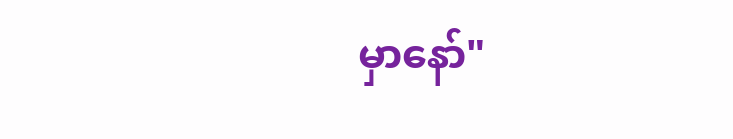မှာနော်"